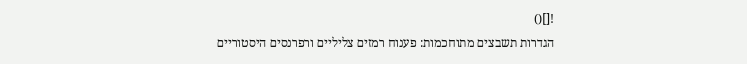![]()
הגדרות תשבצים מתוחכמות: פענוח רמזים צליליים ורפרנסים היסטוריים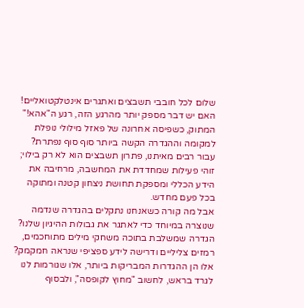שלום לכל חובבי תשבצים ואתגרים אינטלקטואליים! האם יש דבר מספק יותר מהרגע הזה, רגע ה"אהא!" המתוק, כשפיסה אחרונה של פאזל מילולי נופלת למקומה וההגדרה הקשה ביותר סוף סוף נפתרת? עבור רבים מאיתנו, פתרון תשבצים הוא לא רק בילוי; זוהי פעילות שמחדדת את המחשבה, מרחיבה את הידע הכללי ומספקת תחושת ניצחון קטנה ומתוקה בכל פעם מחדש.
אבל מה קורה כשאנחנו נתקלים בהגדרה שנדמה שנוצרה במיוחד כדי לאתגר את גבולות ההיגיון שלנו? הגדרה שמשלבת בתוכה משחקי מילים מתוחכמים, רמזים צליליים ודרישה לידע ספציפי שנראה חמקמק? אלו הן ההגדרות המבריקות ביותר, אלו שגורמות לנו לגרד בראש, לחשוב "מחוץ לקופסה", ולבסוף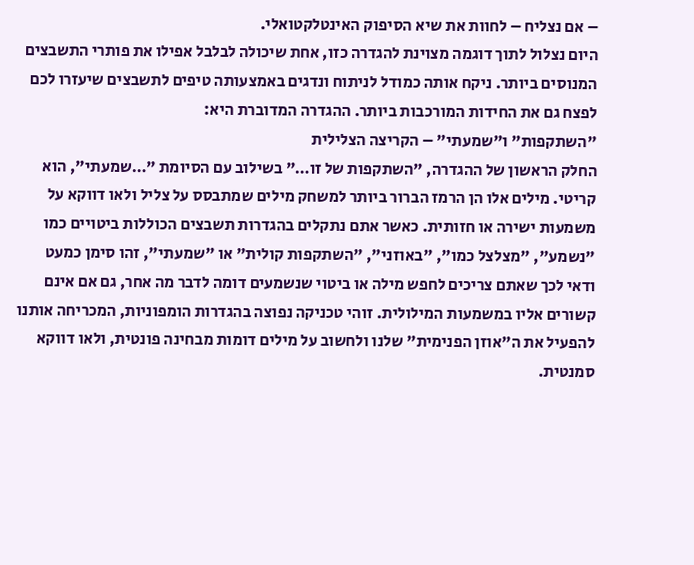– אם נצליח – לחוות את שיא הסיפוק האינטלקטואלי.
היום נצלול לתוך דוגמה מצוינת להגדרה כזו, אחת שיכולה לבלבל אפילו את פותרי התשבצים המנוסים ביותר. ניקח אותה כמודל לניתוח ונדגים באמצעותה טיפים לתשבצים שיעזרו לכם לפצח גם את החידות המורכבות ביותר. ההגדרה המדוברת היא:
"השתקפות" ו"שמעתי" – הקריצה הצלילית
החלק הראשון של ההגדרה, "השתקפות של זו…" בשילוב עם הסיומת "…שמעתי", הוא קריטי. מילים אלו הן הרמז הברור ביותר למשחק מילים שמתבסס על צליל ולאו דווקא על משמעות ישירה או חזותית. כאשר אתם נתקלים בהגדרות תשבצים הכוללות ביטויים כמו "נשמע", "מצלצל כמו", "באוזני", "השתקפות קולית" או "שמעתי", זהו סימן כמעט ודאי לכך שאתם צריכים לחפש מילה או ביטוי שנשמעים דומה לדבר מה אחר, גם אם אינם קשורים אליו במשמעות המילולית. זוהי טכניקה נפוצה בהגדרות הומפוניות, המכריחה אותנו להפעיל את ה"אוזן הפנימית" שלנו ולחשוב על מילים דומות מבחינה פונטית, ולאו דווקא סמנטית.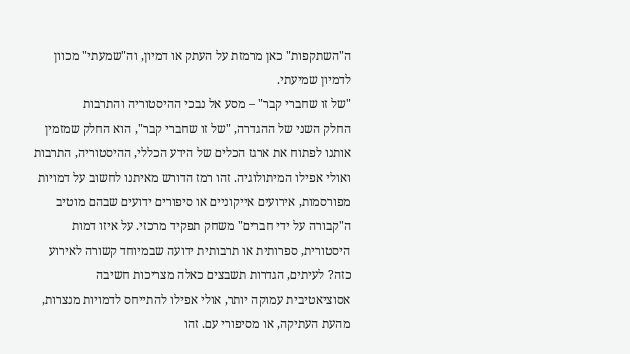ה"השתקפות" כאן מרמזת על העתק או דמיון, וה"שמעתי" מכוון לדמיון שמיעתי.
"של זו שחברי קבר" – מסע אל נבכי ההיסטוריה והתרבות
החלק השני של ההגדרה, "של זו שחברי קבר", הוא החלק שמזמין אותנו לפתוח את ארגז הכלים של הידע הכללי, ההיסטוריה, התרבות ואולי אפילו המיתולוגיה. זהו רמז הדורש מאיתנו לחשוב על דמויות מפורסמות, אירועים אייקוניים או סיפורים ידועים שבהם מוטיב ה"קבורה על ידי חברים" משחק תפקיד מרכזי. על איזו דמות היסטורית, ספרותית או תרבותית ידועה שבמיוחד קשורה לאירוע כזה? לעיתים, הגדרות תשבצים כאלה מצריכות חשיבה אסוציאטיבית עמוקה יותר, אולי אפילו להתייחס לדמויות מנצרות, מהעת העתיקה, או מסיפורי עם. זהו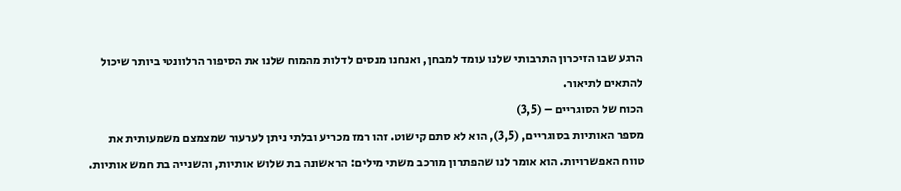הרגע שבו הזיכרון התרבותי שלנו עומד למבחן, ואנחנו מנסים לדלות מהמוח שלנו את הסיפור הרלוונטי ביותר שיכול להתאים לתיאור.
הכוח של הסוגריים – (3,5)
מספר האותיות בסוגריים, (3,5), הוא לא סתם קישוט. זהו רמז מכריע ובלתי ניתן לערעור שמצמצם משמעותית את טווח האפשרויות. הוא אומר לנו שהפתרון מורכב משתי מילים: הראשונה בת שלוש אותיות, והשנייה בת חמש אותיות.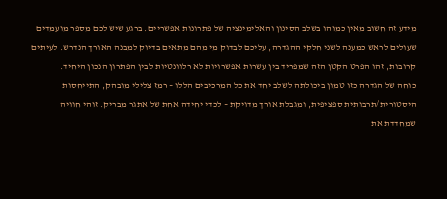מידע זה חשוב מאין כמוהו בשלב הסינון והאלימינציה של פתרונות אפשריים. ברגע שיש לכם מספר מועמדים שעולים לראש כמענה לשני חלקי ההגדרה, עליכם לבדוק מי מהם מתאים בדיוק למבנה האורך הנדרש. לעיתים קרובות, זהו הפרט הקטן הזה שמפריד בין עשרות אפשרויות לא רלוונטיות לבין הפתרון הנכון היחיד.
כוחה של הגדרה כזו טמון ביכולתה לשלב יחד את כל המרכיבים הללו – רמז צלילי מובהק, התייחסות היסטורית/תרבותית ספציפית, ומגבלת אורך מדויקת – לכדי יחידה אחת של אתגר מבריק. זוהי חוויה שמחדדת את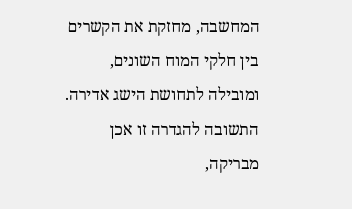המחשבה, מחזקת את הקשרים בין חלקי המוח השונים, ומובילה לתחושת הישג אדירה.
התשובה להגדרה זו אכן מבריקה,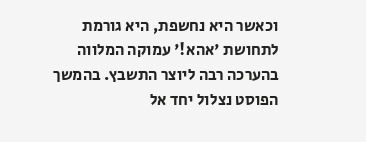וכאשר היא נחשפת, היא גורמת לתחושת 'אהא!' עמוקה המלווה בהערכה רבה ליוצר התשבץ. בהמשך הפוסט נצלול יחד אל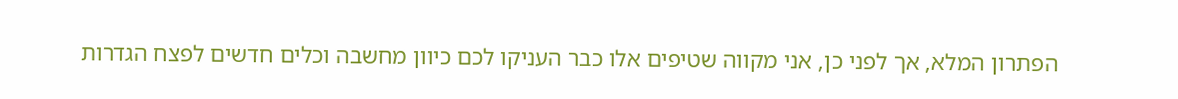הפתרון המלא, אך לפני כן, אני מקווה שטיפים אלו כבר העניקו לכם כיוון מחשבה וכלים חדשים לפצח הגדרות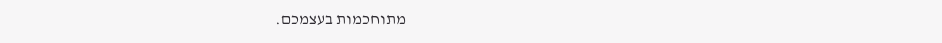מתוחכמות בעצמכם.